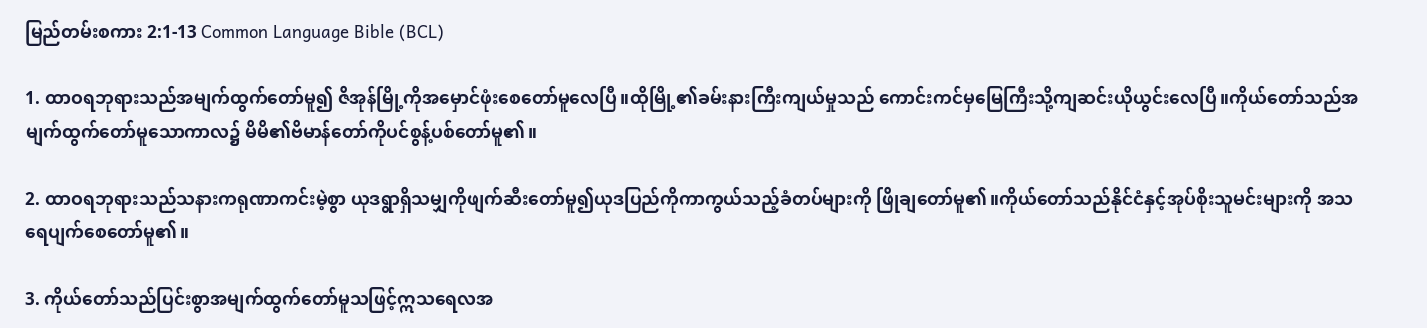မြည်တမ်းစကား 2:1-13 Common Language Bible (BCL)

1. ထာဝရဘုရားသည်အမျက်ထွက်တော်မူ၍ ဇိအုန်မြို့ကိုအမှောင်ဖုံးစေတော်မူလေပြီ။ထိုမြို့၏ခမ်းနားကြီးကျယ်မှုသည် ကောင်းကင်မှမြေကြီးသို့ကျဆင်းယိုယွင်းလေပြီ။ကိုယ်တော်သည်အမျက်ထွက်တော်မူသောကာလ၌ မိမိ၏ဗိမာန်တော်ကိုပင်စွန့်ပစ်တော်မူ၏။

2. ထာဝရဘုရားသည်သနားကရုဏာကင်းမဲ့စွာ ယုဒရွာရှိသမျှကိုဖျက်ဆီးတော်မူ၍ယုဒပြည်ကိုကာကွယ်သည့်ခံတပ်များကို ဖြိုချတော်မူ၏။ကိုယ်တော်သည်နိုင်ငံနှင့်အုပ်စိုးသူမင်းများကို အသရေပျက်စေတော်မူ၏။

3. ကိုယ်တော်သည်ပြင်းစွာအမျက်ထွက်တော်မူသဖြင့်ဣသရေလအ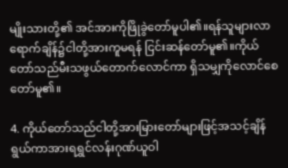မျိုးသားတို့၏ အင်အားကိုဖြိုခွဲတော်မူပါ၏။ရန်သူများလာရောက်ချိန်၌ငါတို့အားကူမရန် ငြင်းဆန်တော်မူ၏။ကိုယ်တော်သည်မီးသဖွယ်တောက်လောင်ကာ ရှိသမျှကိုလောင်စေတော်မူ၏။

4. ကိုယ်တော်သည်ငါတို့အားမြားတော်များဖြင့်အသင့်ချိန်ရွယ်ကာအားရရွှင်လန်းဂုဏ်ယူဝါ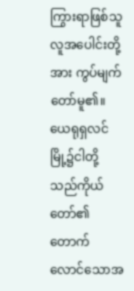ကြွားရာဖြစ်သူလူအပေါင်းတို့အား ကွပ်မျက်တော်မူ၏။ယေရုရှလင်မြို့၌ငါတို့သည်ကိုယ်တော်၏တောက်လောင်သောအ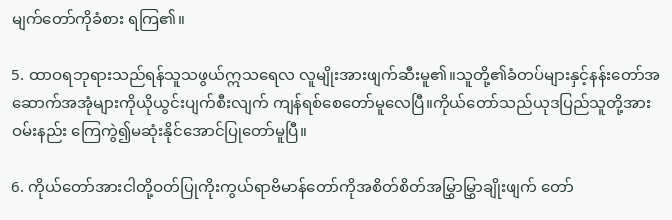မျက်တော်ကိုခံစား ရကြ၏။

5. ထာဝရဘုရားသည်ရန်သူသဖွယ်ဣသရေလ လူမျိုးအားဖျက်ဆီးမူ၏။သူတို့၏ခံတပ်များနှင့်နန်းတော်အဆောက်အအုံများကိုယိုယွင်းပျက်စီးလျက် ကျန်ရစ်စေတော်မူလေပြီ။ကိုယ်တော်သည်ယုဒပြည်သူတို့အားဝမ်းနည်း ကြေကွဲ၍မဆုံးနိုင်အောင်ပြုတော်မူပြီ။

6. ကိုယ်တော်အားငါတို့ဝတ်ပြုကိုးကွယ်ရာဗိမာန်တော်ကိုအစိတ်စိတ်အမြွှာမြွှာချိုးဖျက် တော်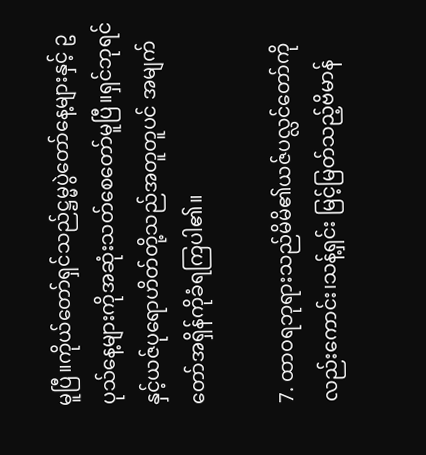မူပြီ။ကိုယ်တော်ရှင်သည်ဋ္ဌမ္မပွဲတော်နေ့များနှင့် ဥပုသ်နေ့များကိုအဆုံးသတ်စေတော်မူပြီ။ရှင်ဘုရင်နှင့်ယဇ်ပုရောဟိတ်တို့သည်အတူတူပင် အမျက်တော်အရှိန်ကိုခံရကြပါ၏။

7. ထာဝရဘုရားသည်မိမိ၏ယဇ်ပလ္လင်တော်ကိုလည်းကောင်း၊သန့်ရှင်း မြင့်မြတ်သည့်ဗိမာန်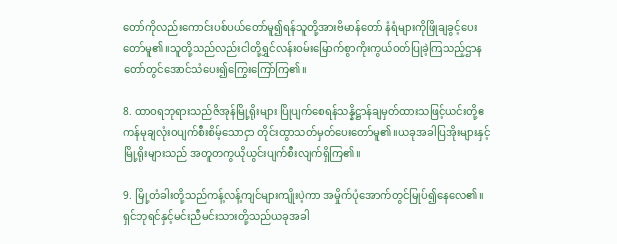တော်ကိုလည်းကောင်းပစ်ပယ်တော်မူ၍ရန်သူတို့အားဗိမာန်တော် နံရံများကိုဖြိုချခွင့်ပေးတော်မူ၏။သူတို့သည်လည်းငါတို့ရွှင်လန်းဝမ်းမြောက်စွာကိုးကွယ်ဝတ်ပြုခဲ့ကြသည့်ဌာနတော်တွင်အောင်သံပေး၍ကြွေးကြော်ကြ၏။

8. ထာဝရဘုရားသည်ဇိအုန်မြို့ရိုးများ ပြိုပျက်စေရန်သန္နိဋ္ဌာန်ချမှတ်ထားသဖြင့်ယင်းတို့ဧကန်မုချလုံးဝပျက်စီးစိမ့်သောငှာ တိုင်းထွာသတ်မှတ်ပေးတော်မူ၏။ယခုအခါပြအိုးများနှင့်မြို့ရိုးများသည် အတူတကွယိုယွင်းပျက်စီးလျက်ရှိကြ၏။

9. မြို့တံခါးတို့သည်ကန့်လန့်ကျင်များကျိုးပဲ့ကာ အမှိုက်ပုံအောက်တွင်မြုပ်၍နေလေ၏။ရှင်ဘုရင်နှင့်မင်းညီမင်းသားတို့သည်ယခုအခါ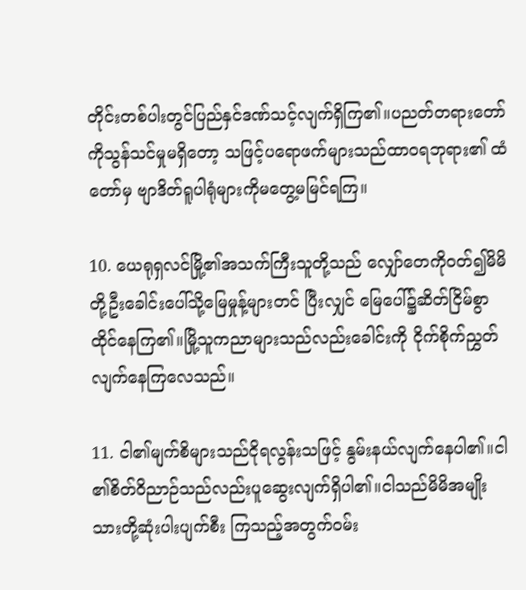တိုင်းတစ်ပါးတွင်ပြည်နှင်ဒဏ်သင့်လျက်ရှိကြ၏။ပညတ်တရားတော်ကိုသွန်သင်မှုမရှိတော့ သဖြင့်ပရောဖက်များသည်ထာဝရဘုရား၏ ထံတော်မှ ဗျာဒိတ်ရူပါရုံများကိုမတွေ့မမြင်ရကြ။

10. ယေရုရှလင်မြို့၏အသက်ကြီးသူတို့သည် လျှော်တေကိုဝတ်၍မိမိတို့ဦးခေါင်းပေါ်သို့မြေမှုန့်များတင် ပြီးလျှင် မြေပေါ်၌ဆိတ်ငြိမ်စွာထိုင်နေကြ၏။မြို့သူကညာများသည်လည်းခေါင်းကို ငိုက်စိုက်ညွှတ်လျက်နေကြလေသည်။

11. ငါ၏မျက်စိများသည်ငိုရလွန်းသဖြင့် နွမ်းနယ်လျက်နေပါ၏။ငါ၏စိတ်ဝိညာဉ်သည်လည်းပူဆွေးလျက်ရှိပါ၏။ငါသည်မိမိအမျိုးသားတို့ဆုံးပါးပျက်စီး ကြသည့်အတွက်ဝမ်း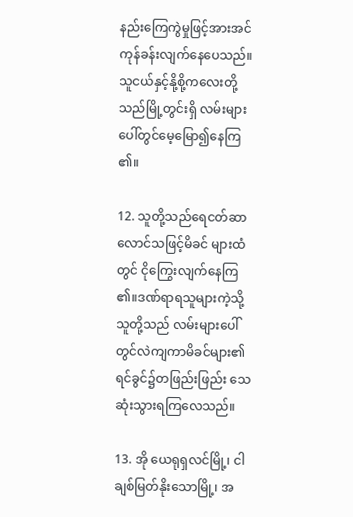နည်းကြေကွဲမှုဖြင့်အားအင်ကုန်ခန်းလျက်နေပေသည်။သူငယ်နှင့်နို့စို့ကလေးတို့သည်မြို့တွင်းရှိ လမ်းများပေါ်တွင်မေ့မြော၍နေကြ၏။

12. သူတို့သည်ရေငတ်ဆာလောင်သဖြင့်မိခင် များထံတွင် ငိုကြွေးလျက်နေကြ၏။ဒဏ်ရာရသူများကဲ့သို့သူတို့သည် လမ်းများပေါ်တွင်လဲကျကာမိခင်များ၏ရင်ခွင်၌တဖြည်းဖြည်း သေဆုံးသွားရကြလေသည်။

13. အို ယေရုရှလင်မြို့၊ ငါချစ်မြတ်နိုးသောမြို့၊ အ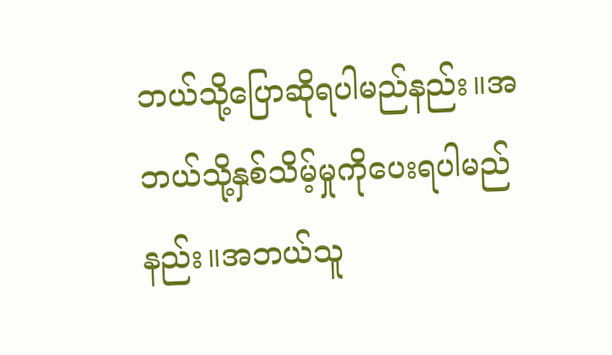ဘယ်သို့ပြောဆိုရပါမည်နည်း။အဘယ်သို့နှစ်သိမ့်မှုကိုပေးရပါမည်နည်း။အဘယ်သူ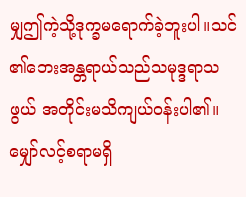မျှဤကဲ့သို့ဒုက္ခမရောက်ခဲ့ဘူးပါ။သင်၏ဘေးအန္တရာယ်သည်သမုဒ္ဒရာသဖွယ် အတိုင်းမသိကျယ်ဝန်းပါ၏။မျှော်လင့်စရာမရှိ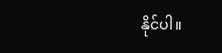နိုင်ပါ။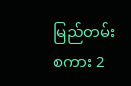မြည်တမ်းစကား 2